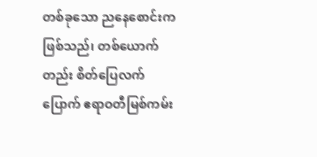တစ်ခုသော ညနေစောင်းကဖြစ်သည်၊ တစ်ယောက်တည်း စိတ်ပြေလက်ပြောက် ဧရာဝတီမြစ်ကမ်း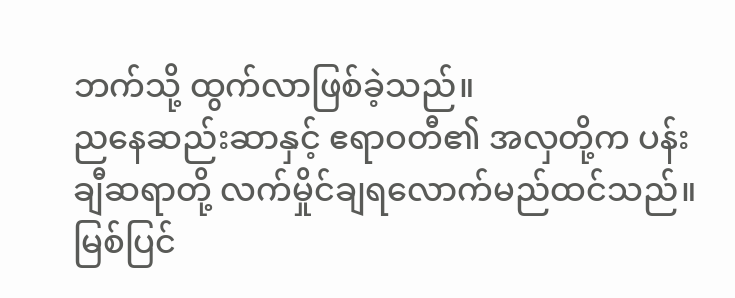ဘက်သို့ ထွက်လာဖြစ်ခဲ့သည်။
ညနေဆည်းဆာနှင့် ဧရာဝတီ၏ အလှတို့က ပန်းချီဆရာတို့ လက်မှိုင်ချရလောက်မည်ထင်သည်။ မြစ်ပြင်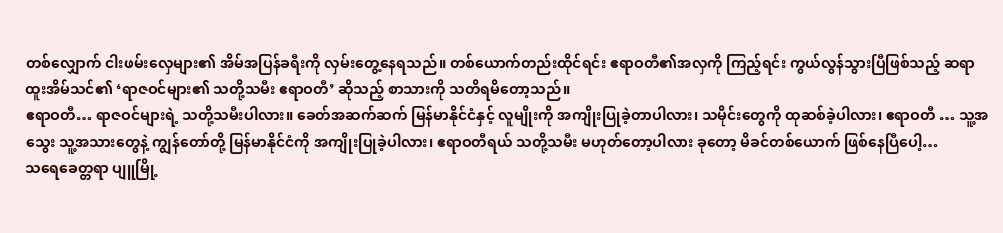တစ်လျှောက် ငါးဖမ်းလှေများ၏ အိမ်အပြန်ခရီးကို လှမ်းတွေ့နေရသည်။ တစ်ယောက်တည်းထိုင်ရင်း ဧရာဝတီ၏အလှကို ကြည့်ရင်း ကွယ်လွန်သွားပြီဖြစ်သည့် ဆရာထူးအိမ်သင်၏ ‘ရာဇဝင်များ၏ သတို့သမီး ဧရာဝတီ’ ဆိုသည့် စာသားကို သတိရမိတော့သည်။
ဧရာဝတီ… ရာဇဝင်များရဲ့ သတို့သမီးပါလား။ ခေတ်အဆက်ဆက် မြန်မာနိုင်ငံနှင့် လူမျိုးကို အကျိုးပြုခဲ့တာပါလား၊ သမိုင်းတွေကို ထုဆစ်ခဲ့ပါလား၊ ဧရာဝတီ … သူ့အသွေး သူ့အသားတွေနဲ့ ကျွန်တော်တို့ မြန်မာနိုင်ငံကို အကျိုးပြုခဲ့ပါလား၊ ဧရာဝတီရယ် သတို့သမီး မဟုတ်တော့ပါလား ခုတော့ မိခင်တစ်ယောက် ဖြစ်နေပြီပေါ့…
သရေခေတ္တရာ ပျူမြို့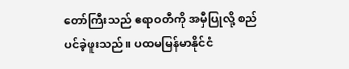တော်ကြီးသည် ဧရာဝတီကို အမှီပြုလို့ စည်ပင်ခဲ့ဖူးသည်။ ပထမမြန်မာနိုင်ငံ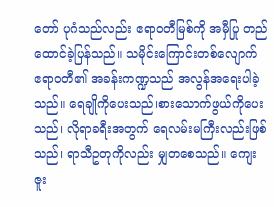တော် ပုဂံသည်လည်း ဧရာဝတီမြစ်ကို အမှီပြု တည်ထောင်ခဲ့ပြန်သည်။ သမိုင်းကြောင်းတစ်လျောက် ဧရာဝတီ၏ အခန်းကဏ္ဍသည် အလွန်အရေးပါခဲ့သည်။ ရေချိုကိုပေးသည်၊စားသောက်ဖွယ်ကိုပေးသည်၊ လိုရာခရီးအတွက် ရေလမ်းမကြီးလည်းဖြစ်သည်၊ ရာသီဥတုကိုလည်း မျှတစေသည်။ ကျေးဇူး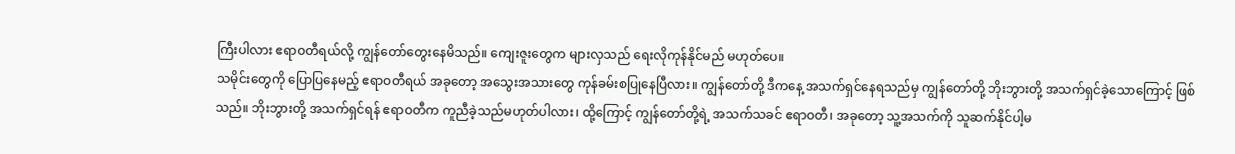ကြီးပါလား ဧရာဝတီရယ်လို့ ကျွန်တော်တွေးနေမိသည်။ ကျေးဇူးတွေက များလှသည် ရေးလိုကုန်နိုင်မည် မဟုတ်ပေ။
သမိုင်းတွေကို ပြောပြနေမည့် ဧရာဝတီရယ် အခုတော့ အသွေးအသားတွေ ကုန်ခမ်းစပြုနေပြီလား။ ကျွန်တော်တို့ ဒီကနေ့ အသက်ရှင်နေရသည်မှ ကျွန်တော်တို့ ဘိုးဘွားတို့ အသက်ရှင်ခဲ့သောကြောင့် ဖြစ်သည်။ ဘိုးဘွားတို့ အသက်ရှင်ရန် ဧရာဝတီက ကူညီခဲ့သည်မဟုတ်ပါလား၊ ထို့ကြောင့် ကျွန်တော်တို့ရဲ့ အသက်သခင် ဧရာဝတီ၊ အခုတော့ သူ့အသက်ကို သူဆက်နိုင်ပါ့မ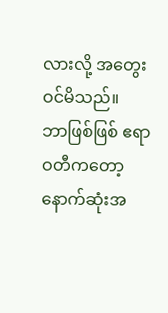လားလို့ အတွေးဝင်မိသည်။
ဘာဖြစ်ဖြစ် ဧရာဝတီကတော့ နောက်ဆုံးအ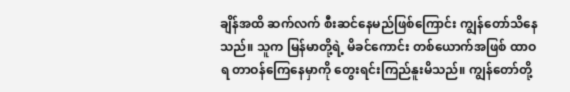ချိန်အထိ ဆက်လက် စီးဆင်နေမည်ဖြစ်ကြောင်း ကျွန်တော်သိနေသည်။ သူက မြန်မာတို့ရဲ့ မိခင်ကောင်း တစ်ယောက်အဖြစ် ထာဝရ တာဝန်ကြေနေမှာကို တွေးရင်းကြည်နူးမိသည်။ ကျွန်တော်တို့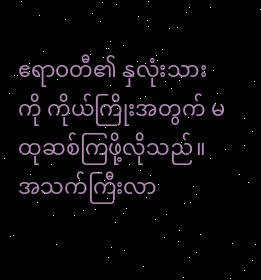ဧရာဝတီ၏ နှလုံးသားကို ကိုယ်ကြိုးအတွက် မထုဆစ်ကြဖို့လိုသည်။ အသက်ကြီးလာ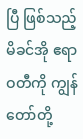ပြီ ဖြစ်သည့် မိခင်အို ဧရာဝတီကို ကျွန်တော်တို့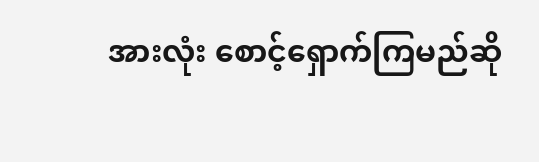အားလုံး စောင့်ရှောက်ကြမည်ဆို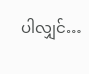ပါလျှင်…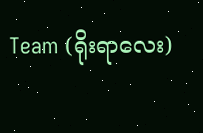Team (ရိုးရာလေး)